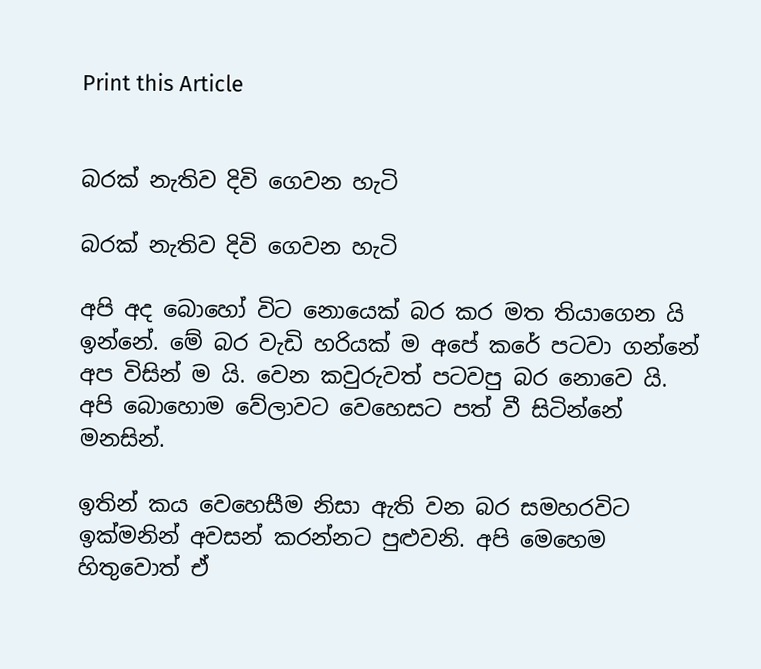Print this Article


බරක් නැතිව දිවි ගෙවන හැටි

බරක් නැතිව දිවි ගෙවන හැටි

අපි අද බොහෝ විට නොයෙක් බර කර මත තියාගෙන යි ඉන්නේ. මේ බර වැඩි හරියක් ම අපේ කරේ පටවා ගන්නේ අප විසින් ම යි. වෙන කවුරුවත් පටවපු බර නොවෙ යි. අපි බොහොම වේලාවට වෙහෙසට පත් වී සිටින්නේ මනසින්.

ඉතින් කය වෙහෙසීම නිසා ඇති වන බර සමහරවිට ඉක්මනින් අවසන් කරන්නට පුළුවනි. අපි මෙහෙම හිතුවොත් ඒ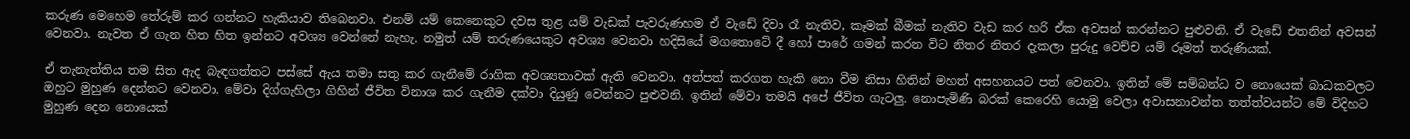කරුණ මෙහෙම තේරුම් කර ගන්නට හැකියාව තිබෙනවා. එනම් යම් කෙනෙකුට දවස තුළ යම් වැඩක් පැවරුණහම ඒ වැඩේ දිවා රෑ නැතිව, කෑමක් බීමක් නැතිව වැඩ කර හරි ඒක අවසන් කරන්නට පුළුවනි. ඒ වැඩේ එතනින් අවසන් වෙනවා. නැවත ඒ ගැන හිත හිත ඉන්නට අවශ්‍ය වෙන්නේ නැහැ. නමුත් යම් තරුණයෙකුට අවශ්‍ය වෙනවා හදිසියේ මගතොටේ දී හෝ පාරේ ගමන් කරන විට නිතර නිතර දැකලා පුරුදු වෙච්ච යම් රූමත් තරුණියක්.

ඒ තැනැත්තිය තම සිත ඇද බැඳගත්තට පස්සේ ඇය තමා සතු කර ගැනීමේ රාගික අවශ්‍යතාවක් ඇති වෙනවා. අත්පත් කරගත හැකි නො වීම නිසා හිතින් මහත් අසහනයට පත් වෙනවා. ඉතින් මේ සම්බන්ධ ව නොයෙක් බාධකවලට ඔහුට මුහුණ දෙන්නට වෙනවා. මේවා දිග්ගැහිලා ගිහින් ජීවිත විනාශ කර ගැනීම දක්වා දියුණු වෙන්නට පුළුවනි. ඉතින් මේවා තමයි අපේ ජීවිත ගැටලු. නොපැමිණි බරක් කෙරෙහි යොමු වෙලා අවාසනාවන්ත තත්ත්වයන්ට මේ විදිහට මුහුණ දෙන නොයෙක්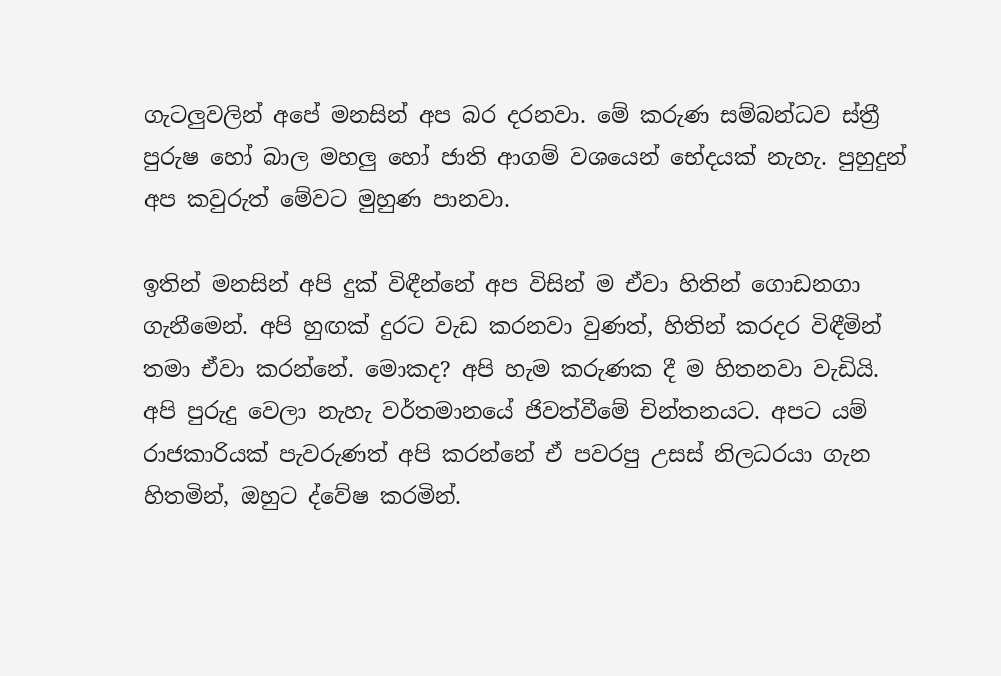ගැටලුවලින් අපේ මනසින් අප බර දරනවා. මේ කරුණ සම්බන්ධව ස්ත්‍රී පුරුෂ හෝ බාල මහලු හෝ ජාති ආගම් වශයෙන් භේදයක් නැහැ. පුහුදුන් අප කවුරුත් මේවට මුහුණ පානවා.

ඉතින් මනසින් අපි දුක් විඳීන්නේ අප විසින් ම ඒවා හිතින් ගොඩනගා ගැනීමෙන්. අපි හුඟක් දුරට වැඩ කරනවා වුණත්, හිතින් කරදර විඳීමින් තමා ඒවා කරන්නේ. මොකද? අපි හැම කරුණක දී ම හිතනවා වැඩියි. අපි පුරුදු වෙලා නැහැ වර්තමානයේ ජිවත්වීමේ චින්තනයට. අපට යම් රාජකාරියක් පැවරුණත් අපි කරන්නේ ඒ පවරපු උසස් නිලධරයා ගැන හිතමින්, ඔහුට ද්වේෂ කරමින්.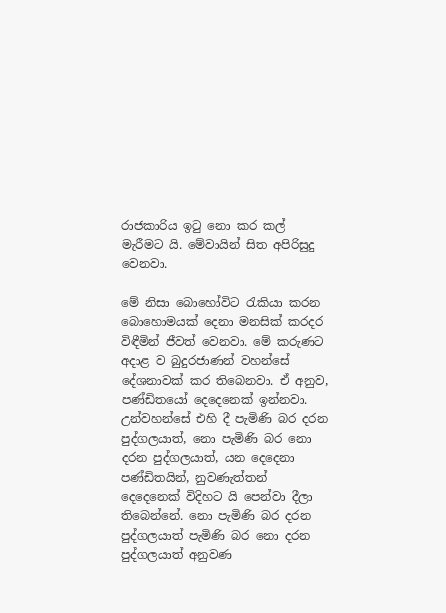රාජකාරිය ඉටු නො කර කල් මැරීමට යි. මේවායින් සිත අපිරිසුදු වෙනවා.

මේ නිසා බොහෝවිට රැකියා කරන බොහොමයක් දෙනා මනසික් කරදර විඳීමින් ජීවත් වෙනවා. මේ කරුණට අදාළ ව බුදුරජාණන් වහන්සේ දේශනාවක් කර තිබෙනවා. ඒ අනුව, පණ්ඩිතයෝ දෙදෙනෙක් ඉන්නවා. උන්වහන්සේ එහි දී පැමිණි බර දරන පුද්ගලයාත්, නො පැමිණි බර නො දරන පුද්ගලයාත්, යන දෙදෙනා පණ්ඩිතයින්, නුවණැත්තන් දෙදෙනෙක් විදිහට යි පෙන්වා දීලා තිබෙන්නේ. නො පැමිණි බර දරන පුද්ගලයාත් පැමිණි බර නො දරන පුද්ගලයාත් අනුවණ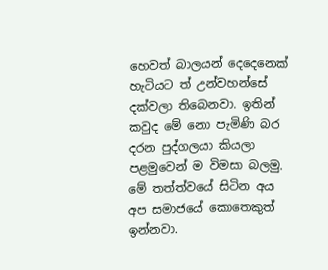හෙවත් බාලයන් දෙදෙනෙක් හැටියට ත් උන්වහන්සේ දක්වලා තිබෙනවා. ඉතින් කවුද මේ නො පැමිණි බර දරන පුද්ගලයා කියලා පළමුවෙන් ම විමසා බලමු. මේ තත්ත්වයේ සිටින අය අප සමාජයේ කොතෙකුත් ඉන්නවා.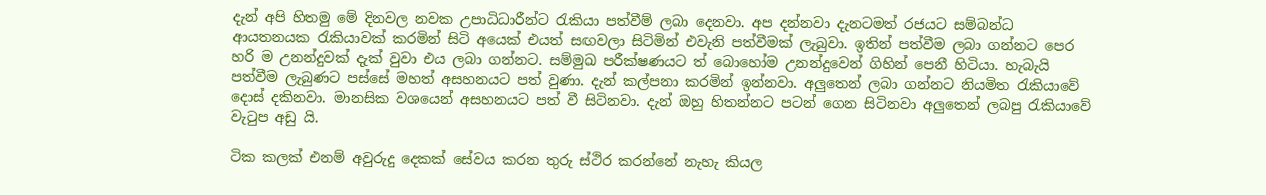දැන් අපි හිතමු මේ දිනවල නවක උපාධිධාරීන්ට රැකියා පත්වීම් ලබා දෙනවා. අප දන්නවා දැනටමත් රජයට සම්බන්ධ ආයතනයක රැකියාවක් කරමින් සිටි අයෙක් එයත් සඟවලා සිටිමින් එවැනි පත්වීමක් ලැබුවා. ඉතින් පත්වීම ලබා ගන්නට පෙර හරි ම උනන්දුවක් දැක් වුවා එය ලබා ගන්නට. සම්මුඛ පරීක්ෂණයට ත් බොහෝම උනන්දුවෙන් ගිහින් පෙනී හිටියා. හැබැයි පත්වීම ලැබුණට පස්සේ මහත් අසහනයට පත් වුණා. දැන් කල්පනා කරමින් ඉන්නවා. අලුතෙන් ලබා ගන්නට නියමිත රැකියාවේ දොස් දකිනවා. මානසික වශයෙන් අසහනයට පත් වී සිටිනවා. දැන් ඔහු හිතන්නට පටන් ගෙන සිටිනවා අලුතෙන් ලබපු රැකියාවේ වැටුප අඩු යි.

ටික කලක් එනම් අවුරුදු දෙකක් සේවය කරන තුරු ස්ථිර කරන්නේ නැහැ කියල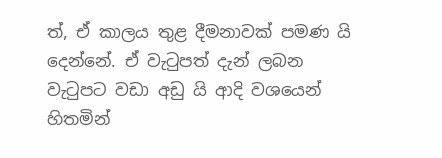ත්, ඒ කාලය තුළ දීමනාවක් පමණ යි දෙන්නේ. ඒ වැටුපත් දැන් ලබන වැටුපට වඩා අඩු යි ආදි වශයෙන් හිතමින්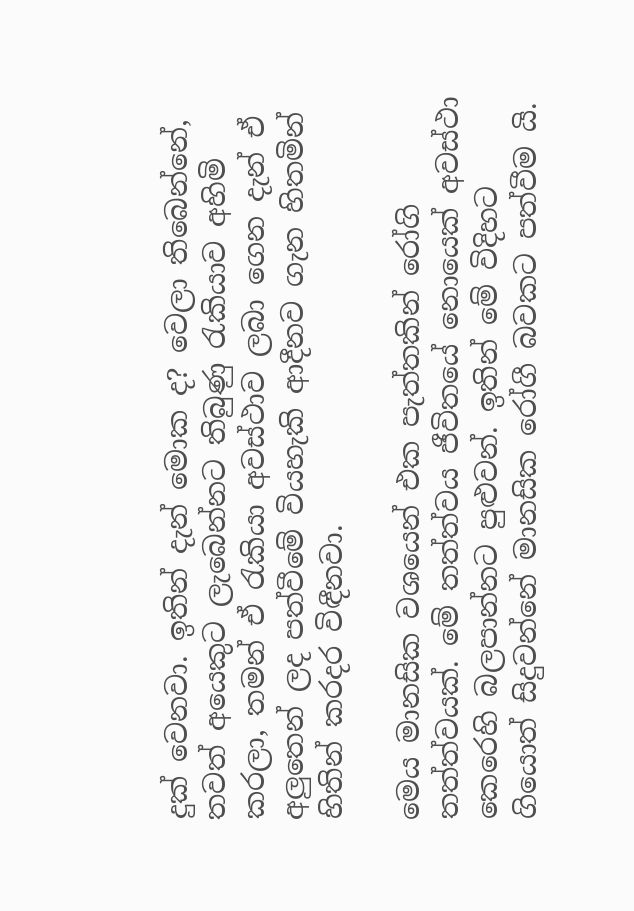දුක් වෙනවා. ඉතින් දැන් මොක ද? වෙලා තිබෙන්නේ, තවත් අයෙකුට ලැබෙන්නට තිබුණු රැකියාව අහිමි කරලා, තමන් ඒ රැකියා අවස්ථාව ලබා ගෙන දැන් ඒ අලුතෙන් ලද පත්වීමේ වියහැකි ආදීනව ගැන හිතමින් හිතින් කරදර විඳීනවා.

මෙය මානසික වශයෙන් එක පැත්තකින් රෝගි තත්ත්වයක්. මේ තත්ත්වය ජීවිතයේ නොයෙක් අවස්ථා කෙරෙහි බලපාන්නට පුළුවන්. ඉතින් මේ විදිහට ගියොත් සිදුවන්නේ මානසික රෝගී බවකට පත්වීම යි.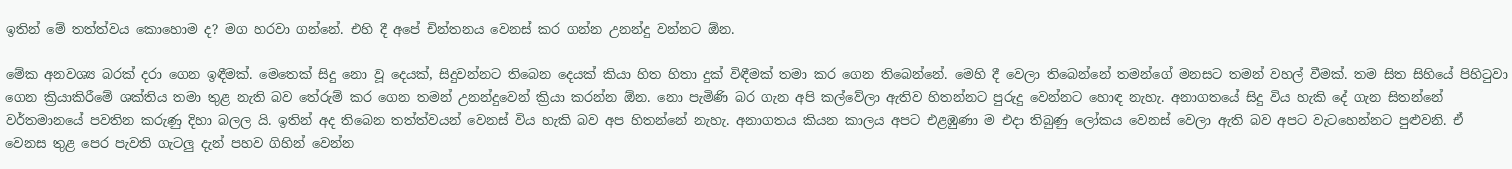ඉතින් මේ තත්ත්වය කොහොම ද? මග හරවා ගන්නේ. එහි දී අපේ චින්තනය වෙනස් කර ගන්න උනන්දු වන්නට ඕන.

මේක අනවශ්‍ය බරක් දරා ගෙන ඉඳීමක්. මෙතෙක් සිදු නො වූ දෙයක්, සිදුවන්නට තිබෙන දෙයක් කියා හිත හිතා දුක් විඳීමක් තමා කර ගෙන තිබෙන්නේ. මෙහි දී වෙලා තිබෙන්නේ තමන්ගේ මනසට තමන් වහල් වීමක්. තම සිත සිහියේ පිහිටුවා ගෙන ක්‍රියාකිරීමේ ශක්තිය තමා තුළ නැති බව තේරුම් කර ගෙන තමන් උනන්දුවෙන් ක්‍රියා කරන්න ඕන. නො පැමිණි බර ගැන අපි කල්වේලා ඇතිව හිතන්නට පුරුදු වෙන්නට හොඳ නැහැ. අනාගතයේ සිදු විය හැකි දේ ගැන සිතන්නේ වර්තමානයේ පවතින කරුණු දිහා බලල යි. ඉතින් අද තිබෙන තත්ත්වයන් වෙනස් විය හැකි බව අප හිතන්නේ නැහැ. අනාගතය කියන කාලය අපට එළඹුණා ම එදා තිබුණු ලෝකය වෙනස් වෙලා ඇති බව අපට වැටහෙන්නට පුළුවනි. ඒ වෙනස තුළ පෙර පැවති ගැටලු දැන් පහව ගිහින් වෙන්න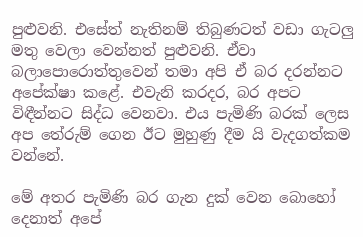පුළුවනි. එසේත් නැතිනම් තිබුණටත් වඩා ගැටලු මතු වෙලා වෙන්නත් පුළුවනි. ඒවා බලාපොරොත්තුවෙන් තමා අපි ඒ බර දරන්නට අපේක්ෂා කළේ. එවැනි කරදර, බර අපට විඳීන්නට සිද්ධ වෙනවා. එය පැමිණි බරක් ලෙස අප තේරුම් ගෙන ඊට මුහුණු දීම යි වැදගත්කම වන්නේ.

මේ අතර පැමිණි බර ගැන දුක් වෙන බොහෝ දෙනාත් අපේ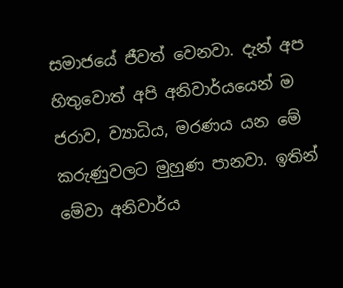සමාජයේ ජීවත් වෙනවා. දැන් අප හිතුවොත් අපි අනිවාර්යයෙන් ම ජරාව, ව්‍යාධිය, මරණය යන මේ කරුණුවලට මුහුණ පානවා. ඉතින් මේවා අනිවාර්ය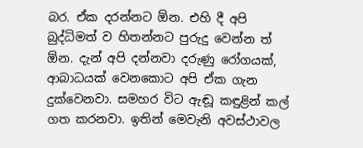බර. ඒක දරන්නට ඕන. එහි දී අපි බුද්ධිමත් ව හිතන්නට පුරුදු වෙන්න ත් ඕන. දැන් අපි දන්නවා දරුණු රෝගයක්, ආබාධයක් වෙනකොට අපි ඒක ගැන දුක්වෙනවා. සමහර විට ඇඬූ කඳුළින් කල් ගත කරනවා. ඉතින් මෙවැනි අවස්ථාවල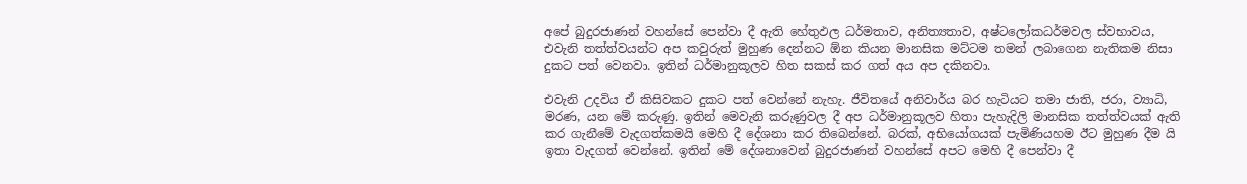අපේ බුදුරජාණන් වහන්සේ පෙන්වා දී ඇති හේතුඵල ධර්මතාව, අනිත්‍යතාව, අෂ්ටලෝකධර්මවල ස්වභාවය, එවැනි තත්ත්වයන්ට අප කවුරුත් මුහුණ දෙන්නට ඕන කියන මානසික මට්ටම තමන් ලබාගෙන නැතිකම නිසා දුකට පත් වෙනවා. ඉතින් ධර්මානුකූලව හිත සකස් කර ගත් අය අප දකිනවා.

එවැනි උදවිය ඒ කිසිවකට දුකට පත් වෙන්නේ නැහැ. ජීවිතයේ අනිවාර්ය බර හැටියට තමා ජාති, ජරා, ව්‍යාධි, මරණ, යන මේ කරුණු. ඉතින් මෙවැනි කරුණුවල දී අප ධර්මානුකූලව හිතා පැහැදිලි මානසික තත්ත්වයක් ඇති කර ගැනීමේ වැදගත්කමයි මෙහි දී දේශනා කර තිබෙන්නේ. බරක්, අභියෝගයක් පැමිණියහම ඊට මුහුණ දීම යි ඉතා වැදගත් වෙන්නේ. ඉතින් මේ දේශනාවෙන් බුදුරජාණන් වහන්සේ අපට මෙහි දී පෙන්වා දී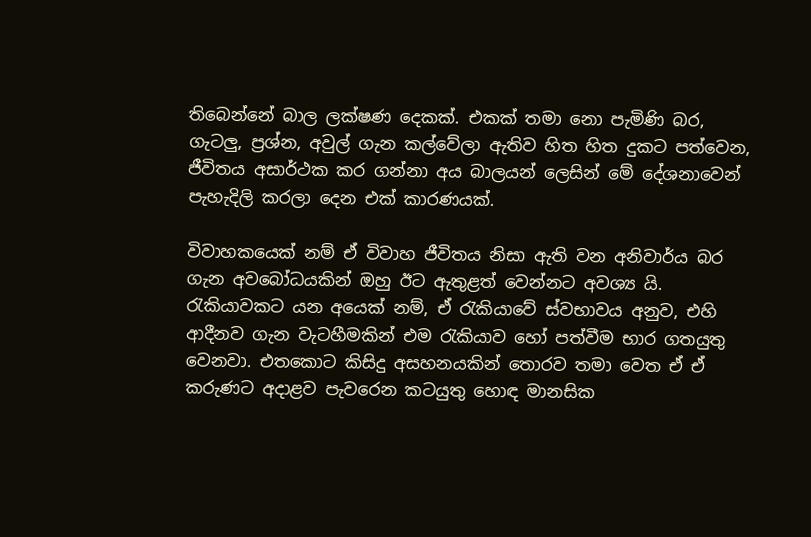තිබෙන්නේ බාල ලක්ෂණ දෙකක්. එකක් තමා නො පැමිණි බර, ගැටලු, ප්‍රශ්න, අවුල් ගැන කල්වේලා ඇතිව හිත හිත දුකට පත්වෙන, ජීවිතය අසාර්ථක කර ගන්නා අය බාලයන් ලෙසින් මේ දේශනාවෙන් පැහැදිලි කරලා දෙන එක් කාරණයක්.

විවාහකයෙක් නම් ඒ විවාහ ජීවිතය නිසා ඇති වන අනිවාර්ය බර ගැන අවබෝධයකින් ඔහු ඊට ඇතුළත් වෙන්නට අවශ්‍ය යි. රැකියාවකට යන අයෙක් නම්, ඒ රැකියාවේ ස්වභාවය අනුව, එහි ආදීනව ගැන වැටහීමකින් එම රැකියාව හෝ පත්වීම භාර ගතයුතු වෙනවා. එතකොට කිසිදු අසහනයකින් තොරව තමා වෙත ඒ ඒ කරුණට අදාළව පැවරෙන කටයුතු හොඳ මානසික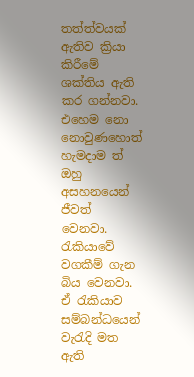තත්ත්වයක් ඇතිව ක්‍රියා කිරීමේ ශක්තිය ඇති කර ගන්නවා. එහෙම නො නොවුණහොත් හැමදාම ත් ඔහු අසහනයෙන් ජීවත් වෙනවා. රැකියාවේ වගකීම් ගැන බිය වෙනවා. ඒ රැකියාව සම්බන්ධයෙන් වැරැදි මත ඇති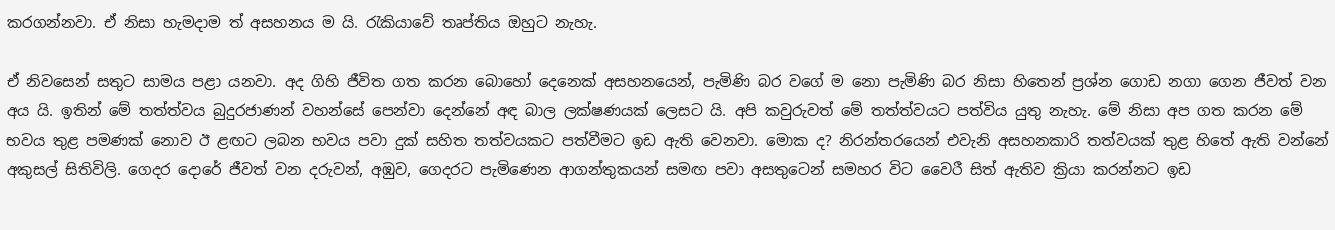කරගන්නවා. ඒ නිසා හැමදාම ත් අසහනය ම යි. රැකියාවේ තෘප්තිය ඔහුට නැහැ.

ඒ නිවසෙන් සතුට සාමය පළා යනවා. අද ගිහි ජීවිත ගත කරන බොහෝ දෙනෙක් අසහනයෙන්, පැමිණි බර වගේ ම නො පැමිණි බර නිසා හිතෙන් ප්‍රශ්න ගොඩ නගා ගෙන ජීවත් වන අය යි. ඉතින් මේ තත්ත්වය බුදුරජාණන් වහන්සේ පෙන්වා දෙන්නේ අඳ බාල ලක්ෂණයක් ලෙසට යි. අපි කවුරුවත් මේ තත්ත්වයට පත්විය යුතු නැහැ. මේ නිසා අප ගත කරන මේ භවය තුළ පමණක් නොව ඊ ළඟට ලබන භවය පවා දුක් සහිත තත්වයකට පත්වීමට ඉඩ ඇති වෙනවා. මොක ද? නිරන්තරයෙන් එවැනි අසහනකාරි තත්වයක් තුළ හිතේ ඇති වන්නේ අකුසල් සිතිවිලි. ගෙදර දොරේ ජීවත් වන දරුවන්, අඹුව, ගෙදරට පැමිණෙන ආගන්තුකයන් සමඟ පවා අසතුටෙන් සමහර විට වෛරී සිත් ඇතිව ක්‍රියා කරන්නට ඉඩ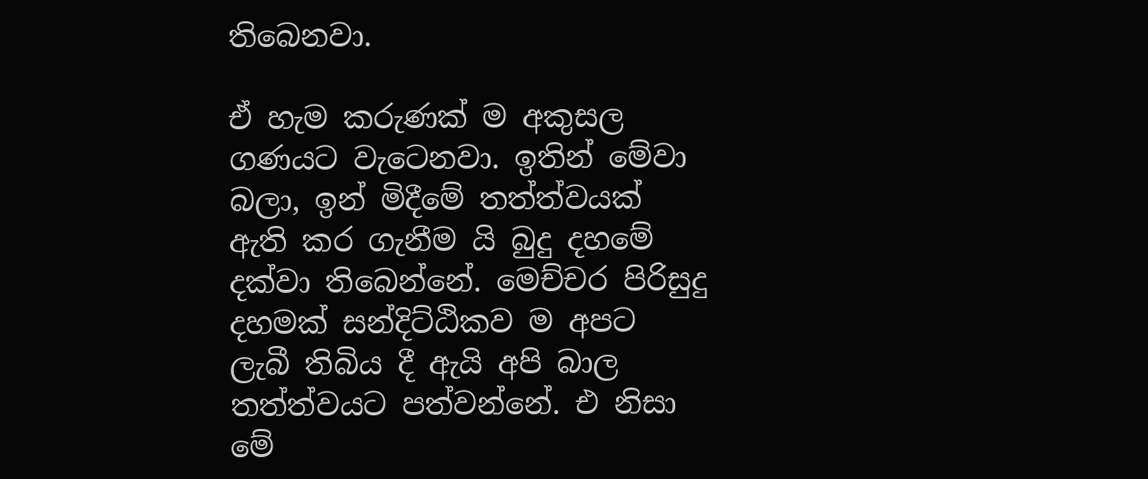තිබෙනවා.

ඒ හැම කරුණක් ම අකුසල ගණයට වැටෙනවා. ඉතින් මේවා බලා, ඉන් මිදීමේ තත්ත්වයක් ඇති කර ගැනීම යි බුදු දහමේ දක්වා තිබෙන්නේ. මෙච්චර පිරිසුදු දහමක් සන්දිට්ඨිකව ම අපට ලැබී තිබිය දී ඇයි අපි බාල තත්ත්වයට පත්වන්නේ. එ නිසා මේ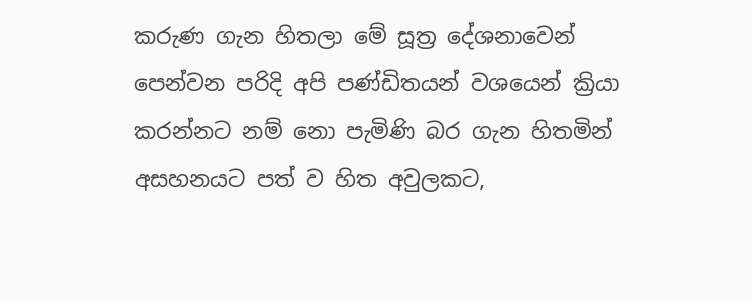කරුණ ගැන හිතලා මේ සූත්‍ර දේශනාවෙන් පෙන්වන පරිදි අපි පණ්ඩිතයන් වශයෙන් ක්‍රියා කරන්නට නම් නො පැමිණි බර ගැන හිතමින් අසහනයට පත් ව හිත අවුලකට,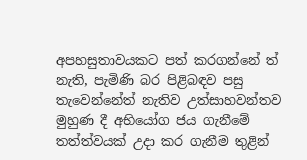අපහසුතාවයකට පත් කරගන්නේ ත් නැති, පැමිණි බර පිළිබඳව පසු තැවෙන්නේත් නැතිව උත්සාහවන්තව මුහුණ දී අභියෝග ජය ගැනීමේ තත්ත්වයක් උදා කර ගැනීම තුළින්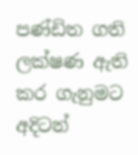පණ්ඩිත ගති ලක්ෂණ ඇති කර ගැනුමට අදිටන්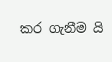කර ගැනීම යි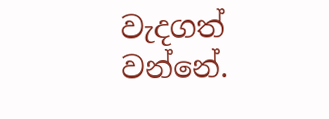වැදගත් වන්නේ.